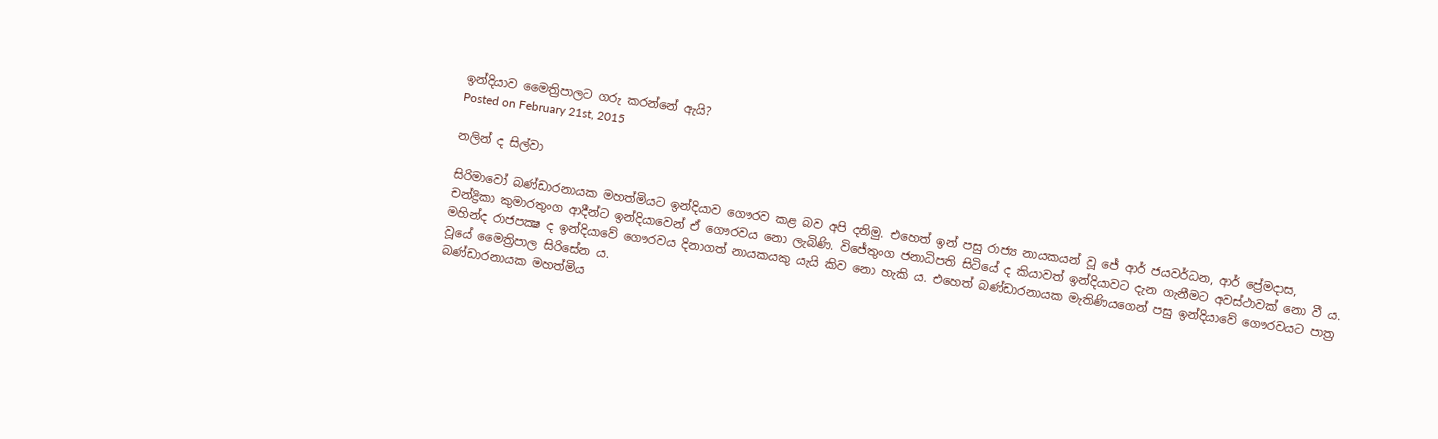ඉන්දියාව මෛත්‍රිපාලට ගරු කරන්නේ ඇයි?
Posted on February 21st, 2015

නලින් ද සිල්වා

සිරිමාවෝ බණ්ඩාරනායක මහත්මියට ඉන්දියාව ගෞරව කළ බව අපි දනිමු. එහෙත් ඉන් පසු රාජ්‍ය නායකයන් වූ ජේ ආර් ජයවර්ධන, ආර් ප්‍රේමදාස, චන්ද්‍රිකා කුමාරතුංග ආදීන්ට ඉන්දියාවෙන් ඒ ගෞරවය නො ලැබිණි. විජේතුංග ජනාධිපති සිටියේ ද කියාවත් ඉන්දියාවට දැන ගැනීමට අවස්ථාවක් නො වී ය. මහින්ද රාජපක්‍ෂ ද ඉන්දියාවේ ගෞරවය දිනාගත් නායකයකු යැයි කිව නො හැකි ය. එහෙත් බණ්ඩාරනායක මැතිණියගෙන් පසු ඉන්දියාවේ ගෞරවයට පාත්‍ර වූයේ මෛත්‍රිපාල සිරිසේන ය.
බණ්ඩාරනායක මහත්මිය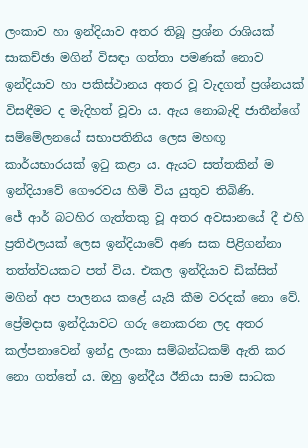ලංකාව හා ඉන්දියාව අතර තිබූ ප්‍රශ්න රාශියක් සාකච්ඡා මගින් විසඳා ගත්තා පමණක් නොව ඉන්දියාව හා පකිස්ථානය අතර වූ වැදගත් ප්‍රශ්නයක් විසඳීමට ද මැදිහත් වූවා ය. ඇය නොබැඳි ජාතීන්ගේ සම්මේලනයේ සභාපතිනිය ලෙස මහඟූ කාර්යභාරයක් ඉටු කළා ය. ඇයට සත්තකින් ම ඉන්දියාවේ ගෞරවය හිමි විය යුතුව තිබිණි.
ජේ ආර් බටහිර ගැත්තකු වූ අතර අවසානයේ දී එහි ප්‍රතිඵලයක් ලෙස ඉන්දියාවේ අණ සක පිළිගන්නා තත්ත්වයකට පත් විය. එකල ඉන්දියාව ඩික්සිත් මගින් අප පාලනය කළේ යැයි කීම වරදක් නො වේ. ප්‍රේමදාස ඉන්දියාවට ගරු නොකරන ලද අතර කල්පනාවෙන් ඉන්දු ලංකා සම්බන්ධකම් ඇති කර නො ගත්තේ ය. ඔහු ඉන්දීය ඊනියා සාම සාධක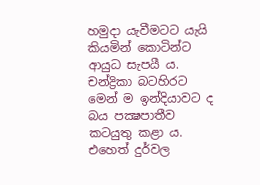හමුදා යැවීමටට යැයි කියමින් කොටින්ට ආයුධ සැපයී ය. චන්ද්‍රිකා බටහිරට මෙන් ම ඉන්දියාවට ද බය පක්‍ෂපාතීව කටයුතු කළා ය. එහෙත් දුර්වල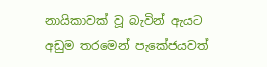නායිකාවක් වූ බැවින් ඇයට අඩුම තරමෙන් පැකේජයවත්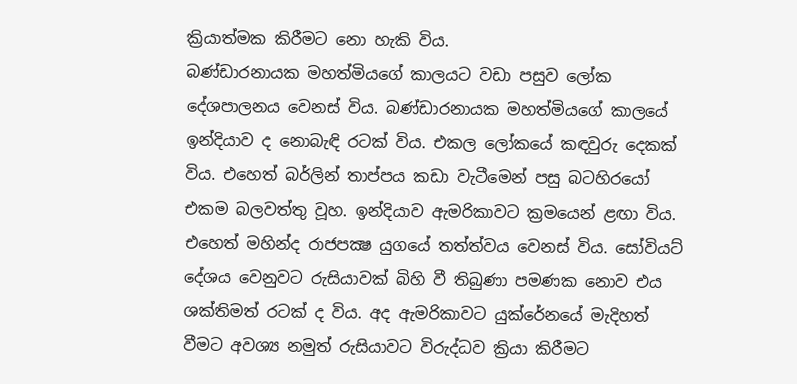ක්‍රියාත්මක කිරීමට නො හැකි විය.
බණ්ඩාරනායක මහත්මියගේ කාලයට වඩා පසුව ලෝක දේශපාලනය වෙනස් විය. බණ්ඩාරනායක මහත්මියගේ කාලයේ ඉන්දියාව ද නොබැඳි රටක් විය. එකල ලෝකයේ කඳවුරු දෙකක් විය. එහෙත් බර්ලින් තාප්පය කඩා වැටීමෙන් පසු බටහිරයෝ එකම බලවත්තු වූහ. ඉන්දියාව ඇමරිකාවට ක්‍රමයෙන් ළඟා විය.
එහෙත් මහින්ද රාජපක්‍ෂ යුගයේ තත්ත්වය වෙනස් විය. සෝවියට් දේශය වෙනුවට රුසියාවක් බිහි වී තිබුණා පමණක නොව එය ශක්තිමත් රටක් ද විය. අද ඇමරිකාවට යුක්රේනයේ මැදිහත් වීමට අවශ්‍ය නමුත් රුසියාවට විරුද්ධව ක්‍රියා කිරීමට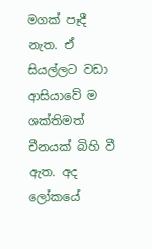මගක් පෑදී නැත. ඒ සියල්ලට වඩා ආසියාවේ ම ශක්තිමත් චීනයක් බිහි වී ඇත. අද ලෝකයේ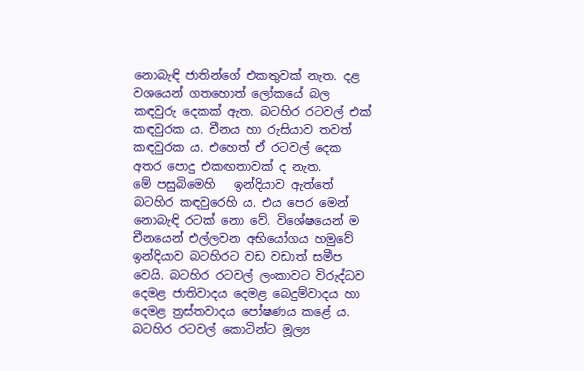නොබැඳි ජාතින්ගේ එකතුවක් නැත. දළ වශයෙන් ගතහොත් ලෝකයේ බල කඳවුරු දෙකක් ඇත. බටහිර රටවල් එක් කඳවුරක ය. චීනය හා රුසියාව තවත් කඳවුරක ය. එහෙත් ඒ රටවල් දෙක අතර පොදු එකඟතාවක් ද නැත.
මේ පසුබිමෙහි   ඉන්දියාව ඇත්තේ බටහිර කඳවුරෙහි ය. එය පෙර මෙන් නොබැඳි රටක් නො වේ. විශේෂයෙන් ම චීනයෙන් එල්ලවන අභියෝගය හමුවේ ඉන්දියාව බටහිරට වඩ වඩාත් සමීප වෙයි. බටහිර රටවල් ලංකාවට විරුද්ධව දෙමළ ජාතිවාදය දෙමළ බෙදුම්වාදය හා දෙමළ ත්‍රස්තවාදය පෝෂණය කළේ ය. බටහිර රටවල් කොටින්ට මූල්‍ය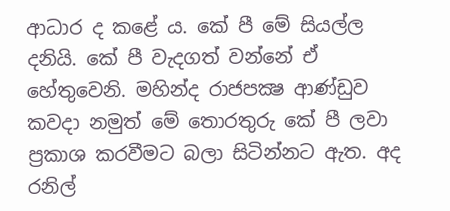ආධාර ද කළේ ය. කේ පී මේ සියල්ල දනියි. කේ පී වැදගත් වන්නේ ඒ හේතුවෙනි. මහින්ද රාජපක්‍ෂ ආණ්ඩුව කවදා නමුත් මේ තොරතුරු කේ පී ලවා ප්‍රකාශ කරවීමට බලා සිටින්නට ඇත. අද රනිල්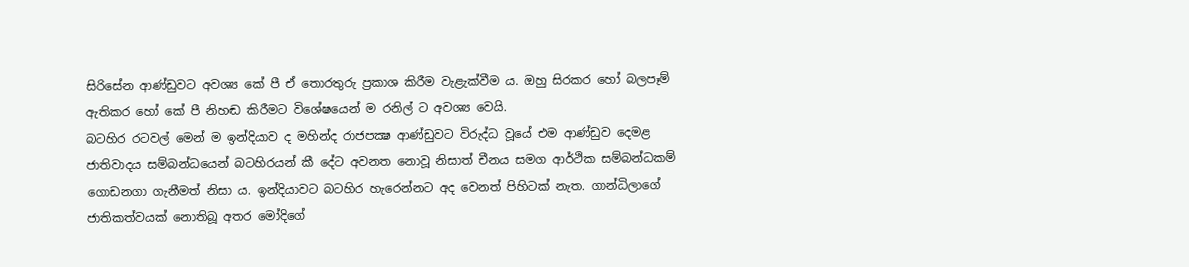සිරිසේන ආණ්ඩුවට අවශ්‍ය කේ පී ඒ තොරතුරු ප්‍රකාශ කිරීම වැළැක්වීම ය. ඔහු සිරකර හෝ බලපෑම් ඇතිකර හෝ කේ පී නිහඬ කිරීමට විශේෂයෙන් ම රනිල් ට අවශ්‍ය වෙයි.
බටහිර රටවල් මෙන් ම ඉන්දියාව ද මහින්ද රාජපක්‍ෂ ආණ්ඩුවට විරුද්ධ වූයේ එම ආණ්ඩුව දෙමළ ජාතිවාදය සම්බන්ධයෙන් බටහිරයන් කී දේට අවනත නොවූ නිසාත් චීනය සමග ආර්ථික සම්බන්ධකම් ගොඩනගා ගැනීමත් නිසා ය. ඉන්දියාවට බටහිර හැරෙන්නට අද වෙනත් පිහිටක් නැත. ගාන්ධිලාගේ ජාතිකත්වයක් නොතිබූ අතර මෝදිගේ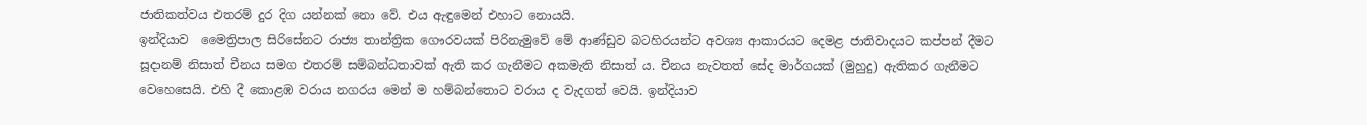ජාතිකත්වය එතරම් දුර දිග යන්නක් නො වේ. එය ඇඳුමෙන් එහාට නොයයි.
ඉන්දියාව  මෛත්‍රිපාල සිරිසේනට රාජ්‍ය තාන්ත්‍රික ගෞරවයක් පිරිනැමුවේ මේ ආණ්ඩුව බටහිරයන්ට අවශ්‍ය ආකාරයට දෙමළ ජාතිවාදයට කප්පන් දීමට සූදානම් නිසාත් චීනය සමග එතරම් සම්බන්ධතාවක් ඇති කර ගැනීමට අකමැති නිසාත් ය. චීනය නැවතත් සේද මාර්ගයක් (මුහුදු) ඇතිකර ගැනීමට වෙහෙසෙයි. එහි දී කොළඹ වරාය නගරය මෙන් ම හම්බන්තොට වරාය ද වැදගත් වෙයි. ඉන්දියාව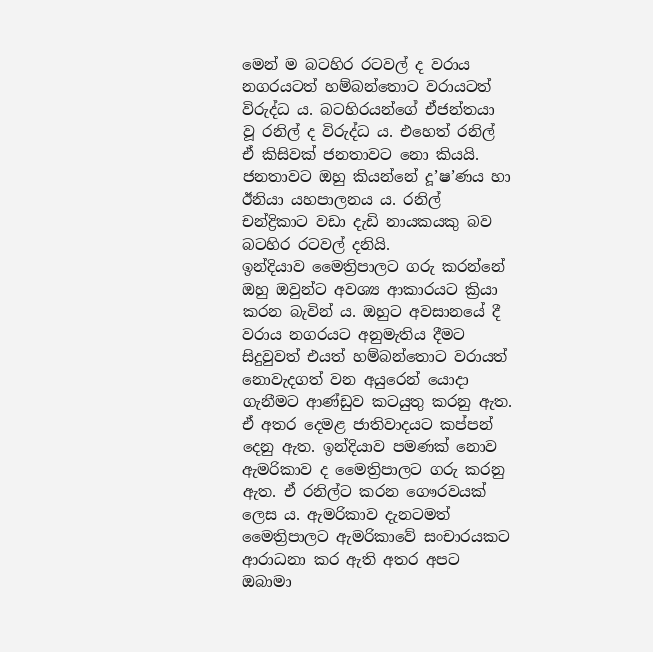මෙන් ම බටහිර රටවල් ද වරාය නගරයටත් හම්බන්තොට වරායටත් විරුද්ධ ය. බටහිරයන්ගේ ඒජන්තයා වූ රනිල් ද විරුද්ධ ය. එහෙත් රනිල් ඒ කිසිවක් ජනතාවට නො කියයි. ජනතාවට ඔහු කියන්නේ දූ’ෂ’ණය හා ඊනියා යහපාලනය ය. රනිල් චන්ද්‍රිකාට වඩා දැඩි නායකයකු බව බටහිර රටවල් දනියි.
ඉන්දියාව මෛත්‍රිපාලට ගරු කරන්නේ ඔහු ඔවුන්ට අවශ්‍ය ආකාරයට ක්‍රියා කරන බැවින් ය. ඔහුට අවසානයේ දී වරාය නගරයට අනුමැතිය දීමට සිදුවුවත් එයත් හම්බන්තොට වරායත් නොවැදගත් වන අයුරෙන් යොදා  ගැනීමට ආණ්ඩුව කටයුතු කරනු ඇත. ඒ අතර දෙමළ ජාතිවාදයට කප්පන් දෙනු ඇත. ඉන්දියාව පමණක් නොව ඇමරිකාව ද මෛත්‍රිපාලට ගරු කරනු ඇත. ඒ රනිල්ට කරන ගෞරවයක් ලෙස ය. ඇමරිකාව දැනටමත් මෛත්‍රිපාලට ඇමරිකාවේ සංචාරයකට ආරාධනා කර ඇති අතර අපට ඔබාමා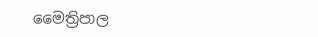මෛත්‍රිපාල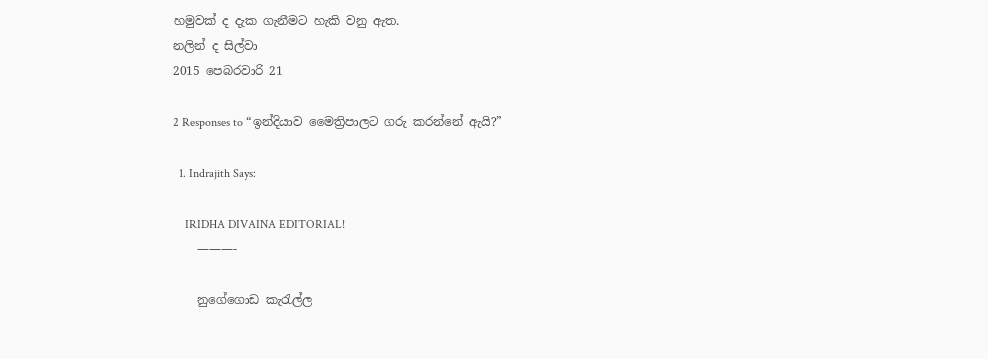හමුවක් ද දැක ගැනීමට හැකි වනු ඇත.
නලින් ද සිල්වා
2015 පෙබරවාරි 21

2 Responses to “ඉන්දියාව මෛත්‍රිපාලට ගරු කරන්නේ ඇයි?”

  1. Indrajith Says:

    IRIDHA DIVAINA EDITORIAL!
    ———-

    නුගේගොඩ කැරැල්ල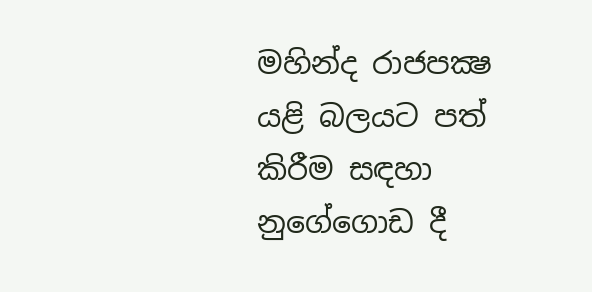මහින්ද රාජපක්‍ෂ යළි බලයට පත් කිරීම සඳහා නුගේගොඩ දී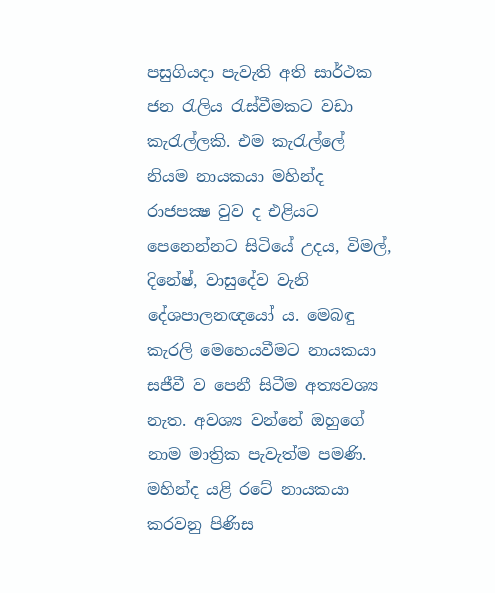පසුගියදා පැවැති අති සාර්ථක ජන රැලිය රැස්‌වීමකට වඩා කැරැල්ලකි. එම කැරැල්ලේ නියම නායකයා මහින්ද රාජපක්‍ෂ වුව ද එළියට පෙනෙන්නට සිටියේ උදය, විමල්, දිනේෂ්, වාසුදේව වැනි දේශපාලනඥයෝ ය. මෙබඳු කැරලි මෙහෙයවීමට නායකයා සජීවී ව පෙනී සිටීම අත්‍යවශ්‍ය නැත. අවශ්‍ය වන්නේ ඔහුගේ නාම මාත්‍රික පැවැත්ම පමණි. මහින්ද යළි රටේ නායකයා කරවනු පිණිස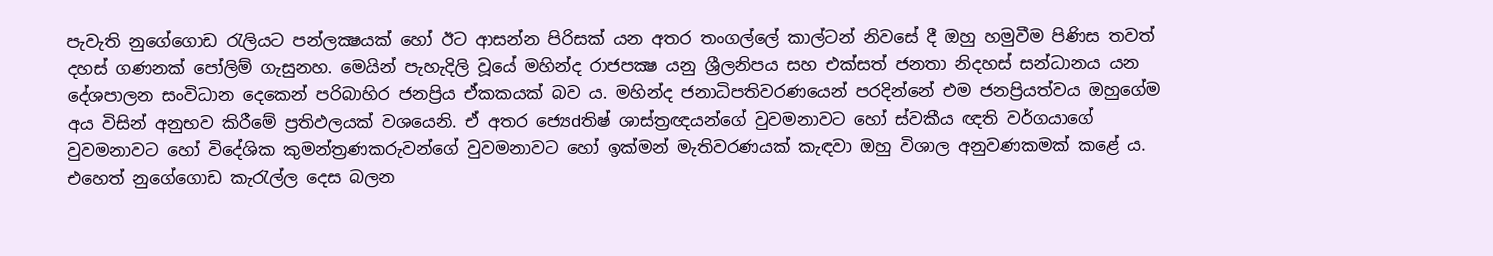පැවැති නුගේගොඩ රැලියට පන්ලක්‍ෂයක්‌ හෝ ඊට ආසන්න පිරිසක්‌ යන අතර තංගල්ලේ කාල්ටන් නිවසේ දී ඔහු හමුවීම පිණිස තවත් දහස්‌ ගණනක්‌ පෝලිම් ගැසුනහ. මෙයින් පැහැදිලි වූයේ මහින්ද රාජපක්‍ෂ යනු ශ්‍රීලනිපය සහ එක්‌සත් ජනතා නිදහස්‌ සන්ධානය යන දේශපාලන සංවිධාන දෙකෙන් පරිබාහිර ජනප්‍රිය ඒකකයක්‌ බව ය. මහින්ද ජනාධිපතිවරණයෙන් පරදින්නේ එම ජනප්‍රියත්වය ඔහුගේම අය විසින් අනුභව කිරීමේ ප්‍රතිඵලයක්‌ වශයෙනි. ඒ අතර ජ්‍යෙdතිෂ් ශාස්‌ත්‍රඥයන්ගේ වුවමනාවට හෝ ස්‌වකීය ඥති වර්ගයාගේ වුවමනාවට හෝ විදේශික කුමන්ත්‍රණකරුවන්ගේ වුවමනාවට හෝ ඉක්‌මන් මැතිවරණයක්‌ කැඳවා ඔහු විශාල අනුවණකමක්‌ කළේ ය. එහෙත් නුගේගොඩ කැරැල්ල දෙස බලන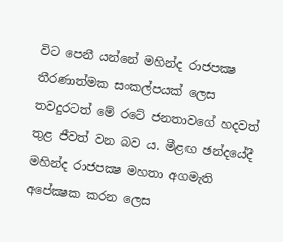විට පෙනී යන්නේ මහින්ද රාජපක්‍ෂ තීරණාත්මක සංකල්පයක්‌ ලෙස තවදුරටත් මේ රටේ ජනතාවගේ හදවත් තුළ ජීවත් වන බව ය. මීළඟ ඡන්දයේදී මහින්ද රාජපක්‍ෂ මහතා අගමැති අපේක්‍ෂක කරන ලෙස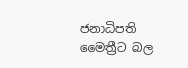ජනාධිපති මෛත්‍රීට බල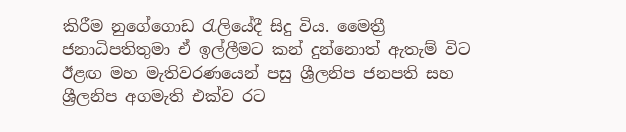කිරීම නුගේගොඩ රැලියේදී සිදු විය. මෛත්‍රී ජනාධිපතිතුමා ඒ ඉල්ලීමට කන් දුන්නොත් ඇතැම් විට ඊළඟ මහ මැතිවරණයෙන් පසු ශ්‍රීලනිප ජනපති සහ ශ්‍රීලනිප අගමැති එක්‌ව රට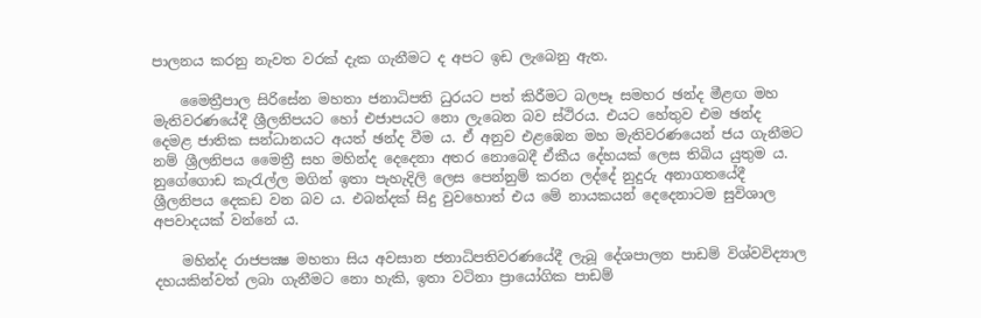පාලනය කරනු නැවත වරක්‌ දැක ගැනීමට ද අපට ඉඩ ලැබෙනු ඇත.

    මෛත්‍රීපාල සිරිසේන මහතා ජනාධිපති ධුරයට පත් කිරීමට බලපෑ සමහර ඡන්ද මීළඟ මහ මැතිවරණයේදී ශ්‍රීලනිපයට හෝ එජාපයට නො ලැබෙන බව ස්‌ථිරය. එයට හේතුව එම ඡන්ද දෙමළ ජාතික සන්ධානයට අයත් ඡන්ද වීම ය. ඒ අනුව එළඹෙන මහ මැතිවරණයෙන් ජය ගැනීමට නම් ශ්‍රීලනිපය මෛත්‍රී සහ මහින්ද දෙදෙනා අතර නොබෙදී ඒකීය දේහයක්‌ ලෙස තිබිය යුතුම ය. නුගේගොඩ කැරැල්ල මගින් ඉතා පැහැදිලි ලෙස පෙන්නුම් කරන ලද්දේ නුදුරු අනාගතයේදී ශ්‍රීලනිපය දෙකඩ වන බව ය. එබන්දක්‌ සිදු වුවහොත් එය මේ නායකයන් දෙදෙනාටම සුවිශාල අපවාදයක්‌ වන්නේ ය.

    මහින්ද රාජපක්‍ෂ මහතා සිය අවසාන ජනාධිපතිවරණයේදී ලැබූ දේශපාලන පාඩම් විශ්වවිද්‍යාල දහයකින්වත් ලබා ගැනීමට නො හැකි, ඉතා වටිනා ප්‍රායෝගික පාඩම්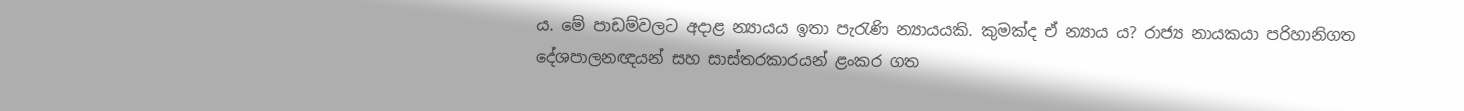ය. මේ පාඩම්වලට අදාළ න්‍යායය ඉතා පැරැණි න්‍යායයකි. කුමක්‌ද ඒ න්‍යාය ය? රාජ්‍ය නායකයා පරිහානිගත දේශපාලනඥයන් සහ සාස්‌තරකාරයන් ළංකර ගත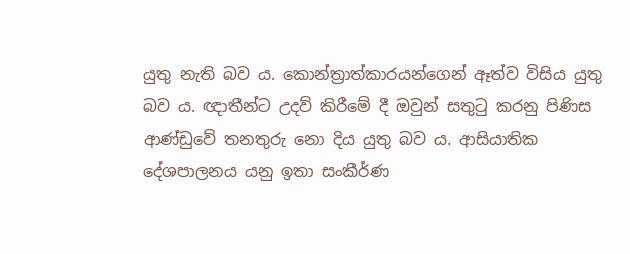යුතු නැති බව ය. කොන්ත්‍රාත්කාරයන්ගෙන් ඈත්ව විසිය යුතු බව ය. ඥාතීන්ට උදව් කිරීමේ දී ඔවුන් සතුටු කරනු පිණිස ආණ්‌ඩුවේ තනතුරු නො දිය යුතු බව ය. ආසියාතික දේශපාලනය යනු ඉතා සංකීර්ණ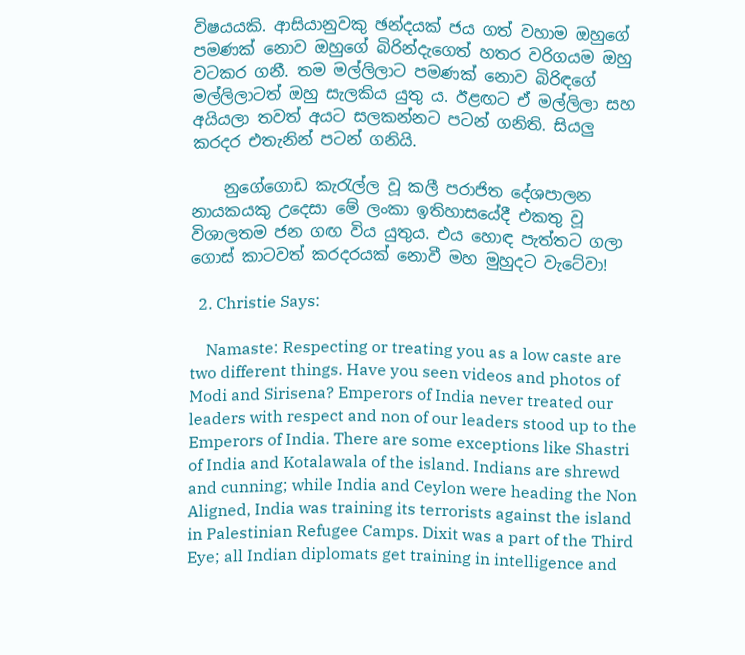විෂයයකි. ආසියානුවකු ඡන්දයක්‌ ජය ගත් වහාම ඔහුගේ පමණක්‌ නොව ඔහුගේ බිරින්දැගෙත් හතර වරිගයම ඔහු වටකර ගනී. තම මල්ලිලාට පමණක්‌ නොව බිරිඳගේ මල්ලිලාටත් ඔහු සැලකිය යුතු ය. ඊළඟට ඒ මල්ලිලා සහ අයියලා තවත් අයට සලකන්නට පටන් ගනිති. සියලු කරදර එතැනින් පටන් ගනියි.

    නුගේගොඩ කැරැල්ල වූ කලී පරාජිත දේශපාලන නායකයකු උදෙසා මේ ලංකා ඉතිහාසයේදී එකතු වූ විශාලතම ජන ගඟ විය යුතුය. එය හොඳ පැත්තට ගලා ගොස්‌ කාටවත් කරදරයක්‌ නොවී මහ මුහුදට වැටේවා!

  2. Christie Says:

    Namaste: Respecting or treating you as a low caste are two different things. Have you seen videos and photos of Modi and Sirisena? Emperors of India never treated our leaders with respect and non of our leaders stood up to the Emperors of India. There are some exceptions like Shastri of India and Kotalawala of the island. Indians are shrewd and cunning; while India and Ceylon were heading the Non Aligned, India was training its terrorists against the island in Palestinian Refugee Camps. Dixit was a part of the Third Eye; all Indian diplomats get training in intelligence and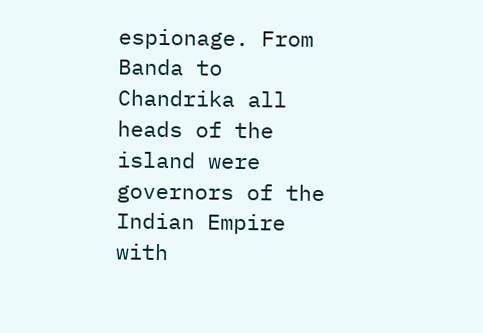espionage. From Banda to Chandrika all heads of the island were governors of the Indian Empire with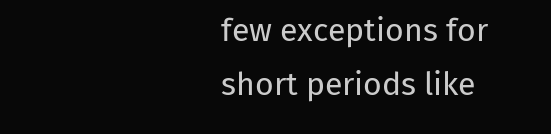few exceptions for short periods like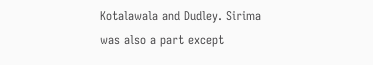Kotalawala and Dudley. Sirima was also a part except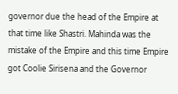governor due the head of the Empire at that time like Shastri. Mahinda was the mistake of the Empire and this time Empire got Coolie Sirisena and the Governor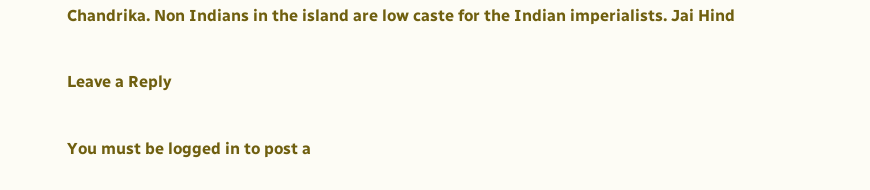Chandrika. Non Indians in the island are low caste for the Indian imperialists. Jai Hind

Leave a Reply

You must be logged in to post a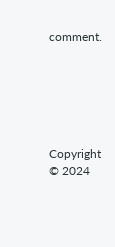comment.






Copyright © 2024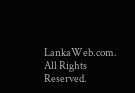LankaWeb.com. All Rights Reserved.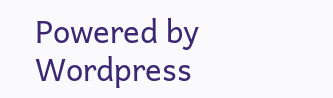Powered by Wordpress